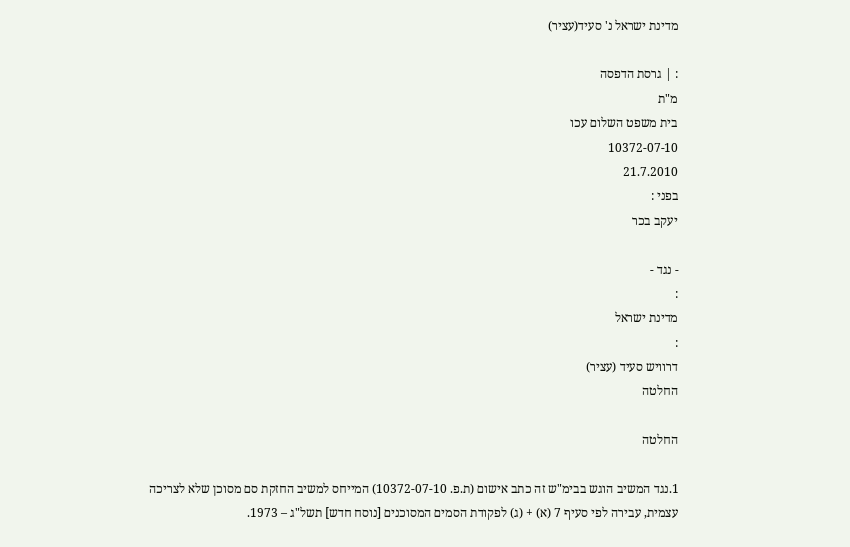מדינת ישראל נ' סעיד(עציר)

: | גרסת הדפסה
מ"ת
בית משפט השלום עכו
10372-07-10
21.7.2010
בפני :
יעקב בכר

- נגד -
:
מדינת ישראל
:
דרוויש סעיד (עציר)
החלטה

החלטה

1.נגד המשיב הוגש בבימ"ש זה כתב אישום (ת.פ. 10372-07-10) המייחס למשיב החזקת סם מסוכן שלא לצריכה עצמית, עבירה לפי סעיף 7 (א) + (ג) לפקודת הסמים המסוכנים [נוסח חדש] תשל"ג – 1973.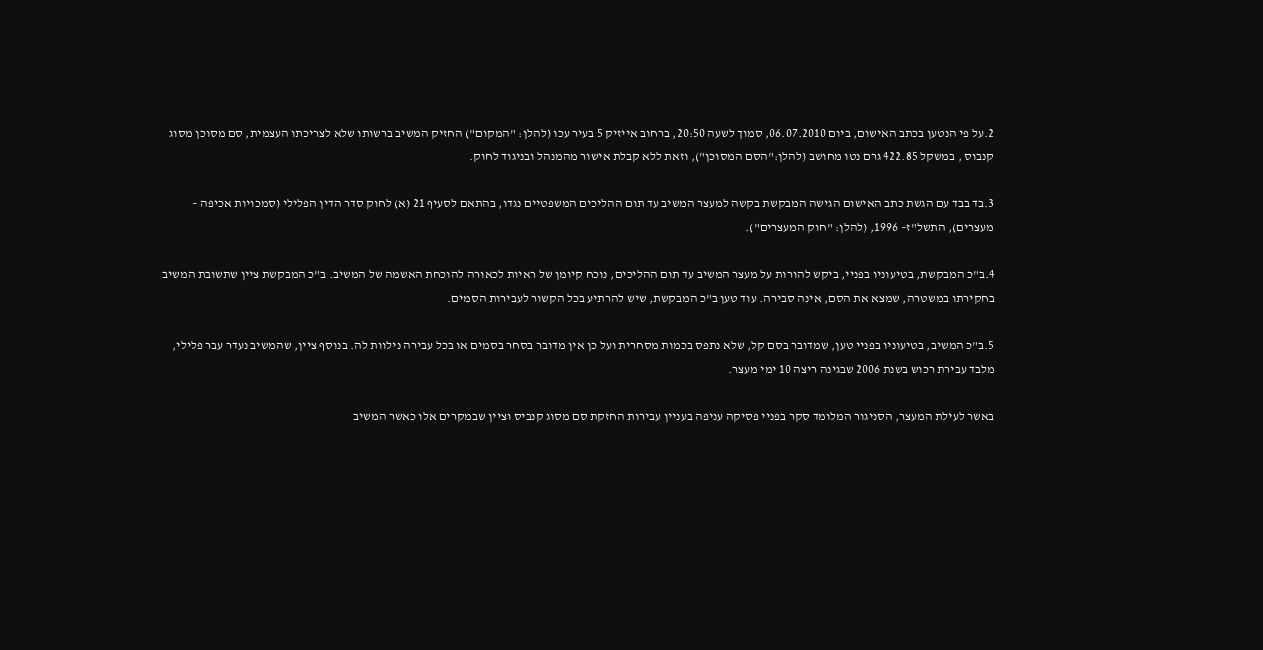2.על פי הנטען בכתב האישום, ביום 06.07.2010, סמוך לשעה 20:50, ברחוב אייזיק 5 בעיר עכו (להלן: "המקום") החזיק המשיב ברשותו שלא לצריכתו העצמית, סם מסוכן מסוג קנבוס , במשקל 422.85 גרם נטו מחושב (להלן:"הסם המסוכן"), וזאת ללא קבלת אישור מהמנהל ובניגוד לחוק.

3.בד בבד עם הגשת כתב האישום הגישה המבקשת בקשה למעצר המשיב עד תום ההליכים המשפטיים נגדו, בהתאם לסעיף 21 (א) לחוק סדר הדין הפלילי (סמכויות אכיפה – מעצרים), התשל"ז– 1996, (להלן: "חוק המעצרים").

4.ב"כ המבקשת, בטיעוניו בפניי, ביקש להורות על מעצר המשיב עד תום ההליכים, נוכח קיומן של ראיות לכאורה להוכחת האשמה של המשיב. ב"כ המבקשת ציין שתשובת המשיב בחקירתו במשטרה, שמצא את הסם, אינה סבירה. עוד טען ב"כ המבקשת, שיש להרתיע בכל הקשור לעבירות הסמים.

5.ב"כ המשיב, בטיעוניו בפניי טען, שמדובר בסם קל, שלא נתפס בכמות מסחרית ועל כן אין מדובר בסחר בסמים או בכל עבירה נילוות לה. בנוסף ציין, שהמשיב נעדר עבר פלילי, מלבד עבירת רכוש בשנת 2006 שבגינה ריצה 10 ימי מעצר.

באשר לעילת המעצר, הסניגור המלומד סקר בפניי פסיקה עניפה בעניין עבירות החזקת סם מסוג קנביס וציין שבמקרים אלו כאשר המשיב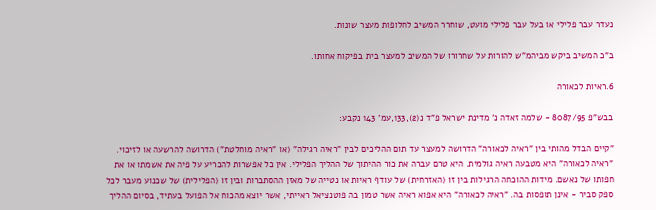נעדר עבר פלילי או בעל עבר פלילי מועט, שוחרר המשיב לחלופות מעצר שונות.

ב"כ המשיב ביקש מביהמ"ש להורות על שחרורו של המשיב למעצר בית בפיקוח אחותו.

6.ראיות לכאורה

בבש"פ 8087/95 - שלמה זאדה נ' מדינת ישראל פ"ד נ(2),133,עמ' 143 נקבע:

"קיים הבדל מהותי בין "ראיה לכאורה" הדרושה למעצר עד תום ההליכים לבין "ראיה רגילה" (או "ראיה מוחלטת") הדרושה להרשעה או לזיכוי. "ראיה לכאורה" היא מטבעה ראיה גולמית. היא טרם עברה את כור ההיתוך של ההליך הפלילי. אין כל אפשרות להכריע על פיה את אשמתו או את חפותו של נאשם. מידות ההוכחה הרגילות בין זו (האזרחית) של עודף ראיות או נטייה של מאזן ההסתברות ובין זו (הפלילית) של שכנוע מעבר לכל ספק סביר - אינן תופסות בה. "ראיה לכאורה" היא אפוא ראיה אשר טמון בה פוטנציאל ראייתי, אשר יוצא מהכוח אל הפועל בעתיד, בסיום ההליך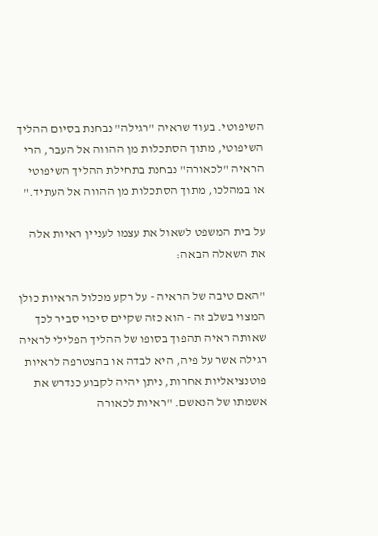השיפוטי. בעוד שראיה "רגילה" נבחנת בסיום ההליך השיפוטי, מתוך הסתכלות מן ההווה אל העבר, הרי הראיה "לכאורה" נבחנת בתחילת ההליך השיפוטי או במהלכו, מתוך הסתכלות מן ההווה אל העתיד."

על בית המשפט לשאול את עצמו לעניין ראיות אלה את השאלה הבאה:

"האם טיבה של הראיה - על רקע מכלול הראיות כולן המצוי בשלב זה - הוא כזה שקיים סיכוי סביר לכך שאותה ראיה תהפוך בסופו של ההליך הפלילי לראיה רגילה אשר על פיה, היא לבדה או בהצטרפה לראיות פוטנציאליות אחרות, ניתן יהיה לקבוע כנדרש את אשמתו של הנאשם. "ראיות לכאורה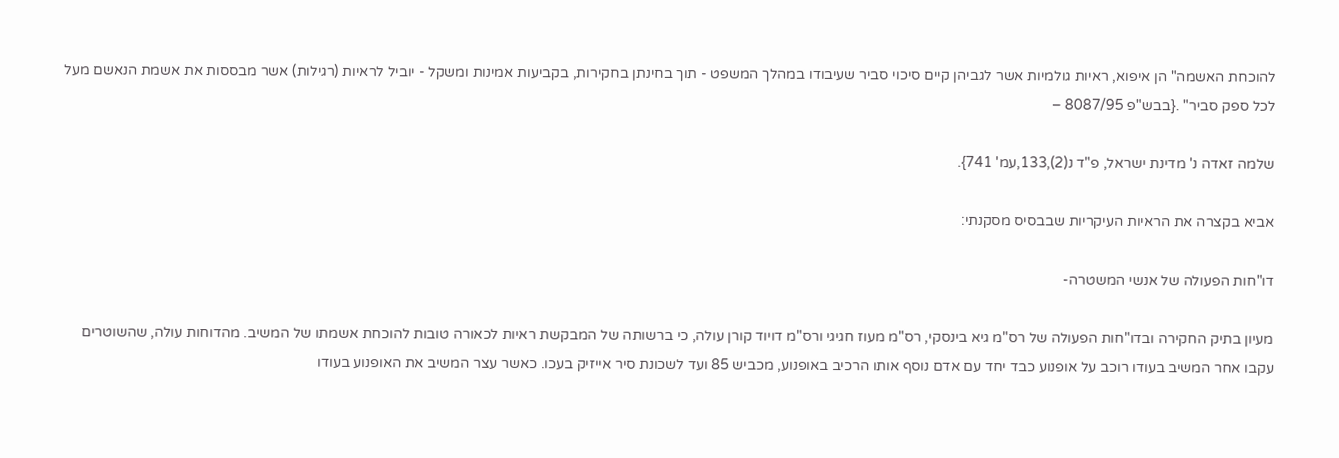להוכחת האשמה" הן איפוא, ראיות גולמיות אשר לגביהן קיים סיכוי סביר שעיבודו במהלך המשפט - תוך בחינתן בחקירות, בקביעות אמינות ומשקל - יוביל לראיות (רגילות) אשר מבססות את אשמת הנאשם מעל לכל ספק סביר" .{בבש"פ 8087/95 –

שלמה זאדה נ' מדינת ישראל, פ"ד נ(2),133,עמ' 741}.

אביא בקצרה את הראיות העיקריות שבבסיס מסקנתי:

דו"חות הפעולה של אנשי המשטרה-

מעיון בתיק החקירה ובדו"חות הפעולה של רס"מ גיא בינסקי, רס"מ מעוז חגיגי ורס"מ דויוד קורן עולה, כי ברשותה של המבקשת ראיות לכאורה טובות להוכחת אשמתו של המשיב. מהדוחות עולה, שהשוטרים עקבו אחר המשיב בעודו רוכב על אופנוע כבד יחד עם אדם נוסף אותו הרכיב באופנוע, מכביש 85 ועד לשכונת סיר אייזיק בעכו. כאשר עצר המשיב את האופנוע בעודו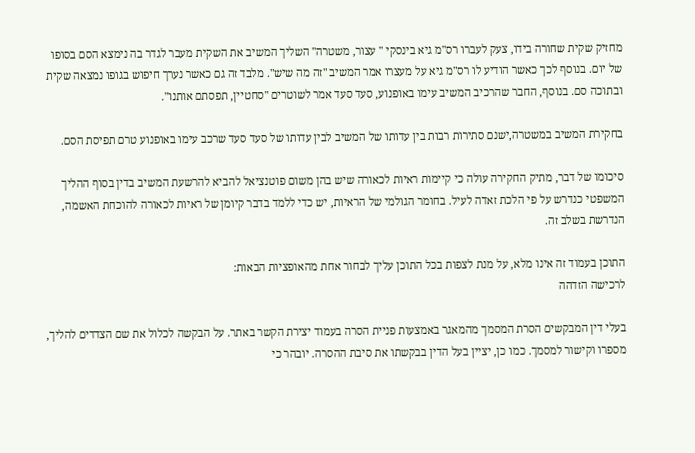מחזיק שקית שחורה בידו, צעק לעברו רס"מ גיא בינסקי " עצור, משטרה" השליך המשיב את השקית מעבר לגדר בה נימצא הסם בסופו של יום. בנוסף לכך כאשר הודיע לו רס"מ גיא על מעצרו אמר המשיב "זה מה שיש". מלבד זה גם כאשר נערך חיפוש בגופו נמצאה שקית ובתוכה סם. בנוסף, החבר שהרכיב המשיב עימו באופנוע, סעד סעד אמר לשוטרים "סחטיין, תפסתם אותנו".

בחקירת המשיב במשטרה,ישנם סתירות רבות בין עדותו של המשיב לבין עדותו של סעד סעד שרכב עימו באופנוע טרם תפיסת הסם.

סיכומו של דבר, מתיק החקירה עולה כי קיימות ראיות לכאורה שיש בהן משום פוטנציאל להביא להרשעת המשיב בדין בסוף ההליך המשפטי כנדרש על פי הלכת זאדה לעיל. בחומר הגולמי של הראיות, יש כדי ללמד בדבר קיומן של ראיות לכאורה להוכחת האשמה, הנדרשת בשלב זה.

התוכן בעמוד זה אינו מלא, על מנת לצפות בכל התוכן עליך לבחור אחת מהאופציות הבאות:
לרכישה הזדהה

בעלי דין המבקשים הסרת המסמך מהמאגר באמצעות פניית הסרה בעמוד יצירת הקשר באתר. על הבקשה לכלול את שם הצדדים להליך, מספרו וקישור למסמך. כמו כן, יציין בעל הדין בבקשתו את סיבת ההסרה. יובהר כי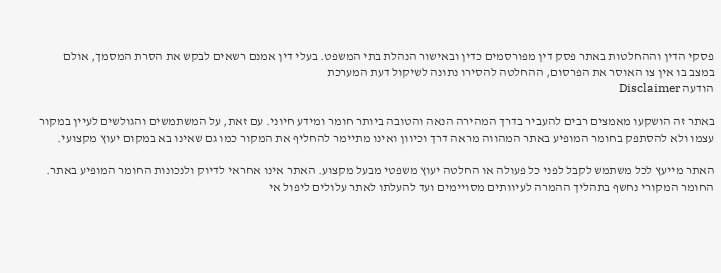פסקי הדין וההחלטות באתר פסק דין מפורסמים כדין ובאישור הנהלת בתי המשפט. בעלי דין אמנם רשאים לבקש את הסרת המסמך, אולם במצב בו אין צו האוסר את הפרסום, ההחלטה להסירו נתונה לשיקול דעת המערכת
הודעה Disclaimer

באתר זה הושקעו מאמצים רבים להעביר בדרך המהירה הנאה והטובה ביותר חומר ומידע חיוני. עם זאת, על המשתמשים והגולשים לעיין במקור עצמו ולא להסתפק בחומר המופיע באתר המהווה מראה דרך וכיוון ואינו מתיימר להחליף את המקור כמו גם שאינו בא במקום יעוץ מקצועי.

האתר מייעץ לכל משתמש לקבל לפני כל פעולה או החלטה יעוץ משפטי מבעל מקצוע. האתר אינו אחראי לדיוק ולנכונות החומר המופיע באתר. החומר המקורי נחשף בתהליך ההמרה לעיוותים מסויימים ועד להעלתו לאתר עלולים ליפול אי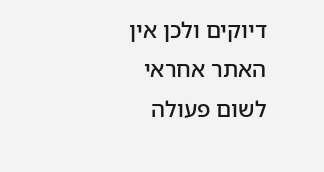דיוקים ולכן אין האתר אחראי לשום פעולה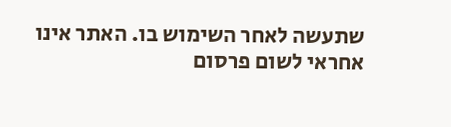שתעשה לאחר השימוש בו. האתר אינו אחראי לשום פרסום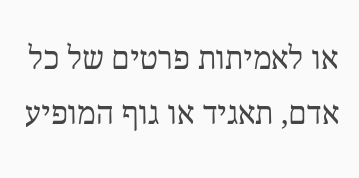או לאמיתות פרטים של כל אדם, תאגיד או גוף המופיע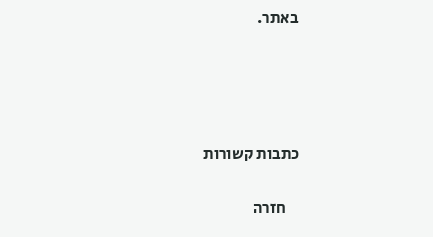באתר.




כתבות קשורות

    חזרה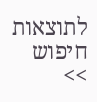לתוצאות חיפוש >>